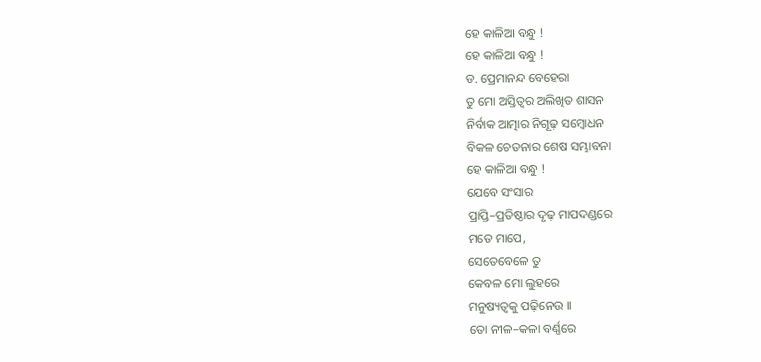ହେ କାଳିଆ ବନ୍ଧୁ !
ହେ କାଳିଆ ବନ୍ଧୁ !
ଡ. ପ୍ରେମାନନ୍ଦ ବେହେରା
ତୁ ମୋ ଅସ୍ତିତ୍ୱର ଅଲିଖିତ ଶାସନ
ନିର୍ବାକ ଆତ୍ମାର ନିଗୂଢ଼ ସମ୍ବୋଧନ
ବିକଳ ଚେତନାର ଶେଷ ସମ୍ଭାବନା
ହେ କାଳିଆ ବନ୍ଧୁ !
ଯେବେ ସଂସାର
ପ୍ରାପ୍ତି–ପ୍ରତିଷ୍ଠାର ଦୃଢ଼ ମାପଦଣ୍ଡରେ
ମତେ ମାପେ,
ସେତେବେଳେ ତୁ
କେବଳ ମୋ ଲୁହରେ
ମନୁଷ୍ୟତ୍ୱକୁ ପଢ଼ିନେଉ ।।
ତୋ ନୀଳ–କଳା ବର୍ଣ୍ଣରେ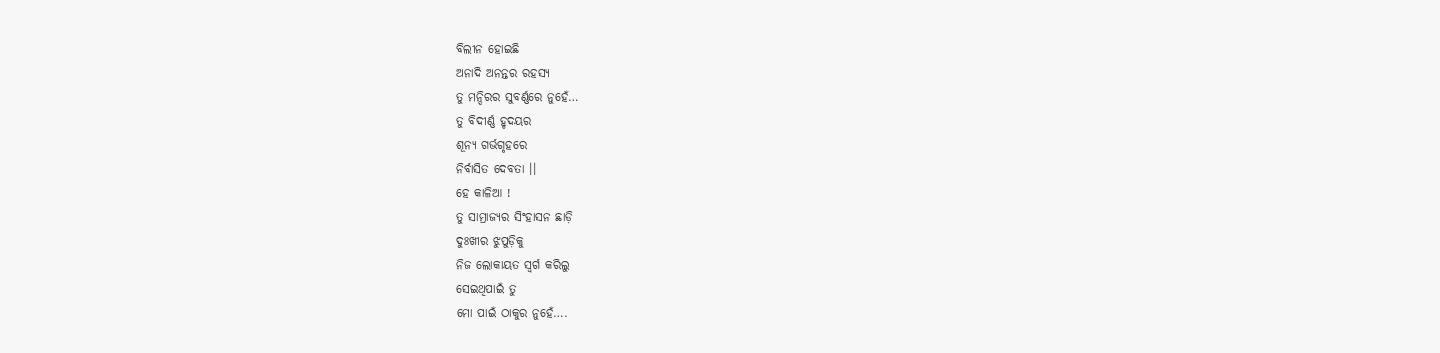ବିଲୀନ ହୋଇଛି
ଅନାଦି ଅନନ୍ତର ରହସ୍ୟ
ତୁ ମନ୍ଦିରର ସୁବର୍ଣ୍ଣରେ ନୁହେଁ…
ତୁ ବିଦୀର୍ଣ୍ଣ ହୃଦୟର
ଶୂନ୍ୟ ଗର୍ଭଗୃହରେ
ନିର୍ବାସିତ ଦେବତା ।।
ହେ କାଳିଆ !
ତୁ ସାମ୍ରାଜ୍ୟର ସିଂହାସନ ଛାଡ଼ି
ଦୁଃଖୀର ଝୁପୁଡ଼ିକୁ
ନିଜ ଲୋକାୟତ ସ୍ୱର୍ଗ କରିଲୁ
ସେଇଥିପାଇଁ ତୁ
ମୋ ପାଇଁ ଠାକୁର ନୁହେଁ….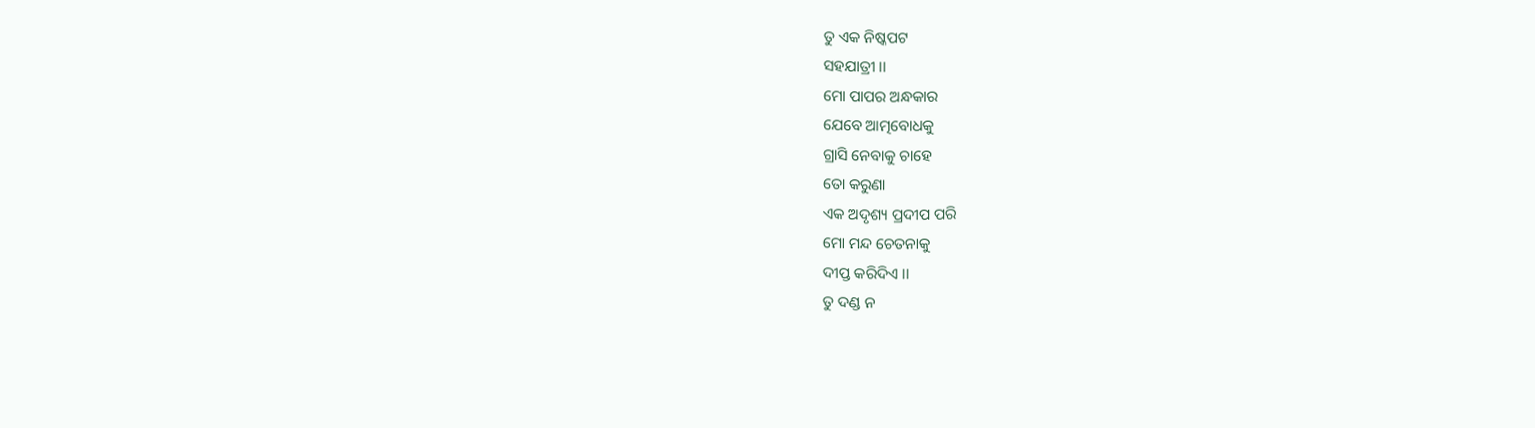ତୁ ଏକ ନିଷ୍କପଟ
ସହଯାତ୍ରୀ ।।
ମୋ ପାପର ଅନ୍ଧକାର
ଯେବେ ଆତ୍ମବୋଧକୁ
ଗ୍ରାସି ନେବାକୁ ଚାହେ
ତୋ କରୁଣା
ଏକ ଅଦୃଶ୍ୟ ପ୍ରଦୀପ ପରି
ମୋ ମନ୍ଦ ଚେତନାକୁ
ଦୀପ୍ତ କରିଦିଏ ।।
ତୁ ଦଣ୍ଡ ନ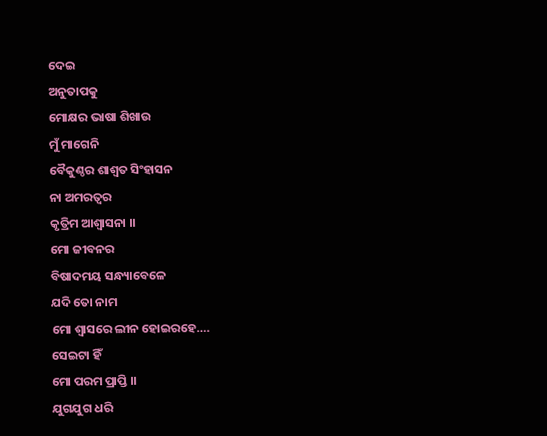ଦେଇ
ଅନୁତାପକୁ
ମୋକ୍ଷର ଭାଷା ଶିଖାଉ
ମୁଁ ମାଗେନି
ବୈକୁଣ୍ଠର ଶାଶ୍ୱତ ସିଂହାସନ
ନା ଅମରତ୍ୱର
କୃତ୍ରିମ ଆଶ୍ୱାସନା ।।
ମୋ ଜୀବନର
ବିଷାଦମୟ ସନ୍ଧ୍ୟାବେଳେ
ଯଦି ତୋ ନାମ
ମୋ ଶ୍ୱାସରେ ଲୀନ ହୋଇରହେ….
ସେଇଟା ହିଁ
ମୋ ପରମ ପ୍ରାପ୍ତି ।।
ଯୁଗଯୁଗ ଧରି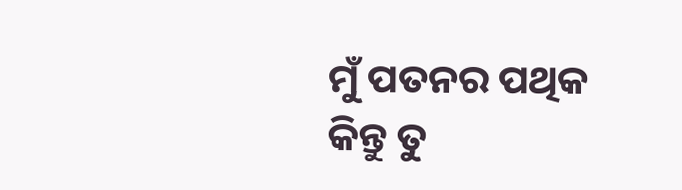ମୁଁ ପତନର ପଥିକ
କିନ୍ତୁ ତୁ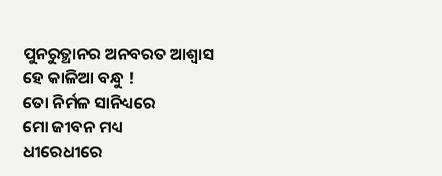ପୁନରୁତ୍ଥାନର ଅନବରତ ଆଶ୍ୱାସ
ହେ କାଳିଆ ବନ୍ଧୁ !
ତୋ ନିର୍ମଳ ସାନିଧ୍ୟରେ
ମୋ ଜୀବନ ମଧ୍ୟ
ଧୀରେଧୀରେ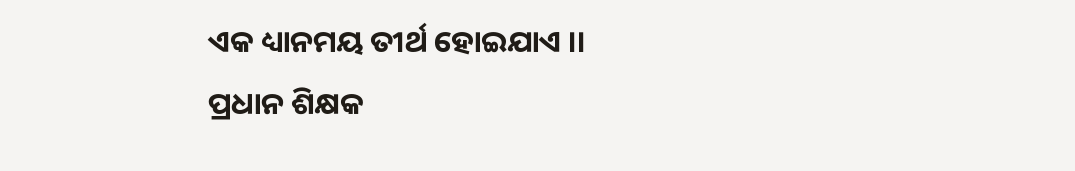ଏକ ଧ୍ୟାନମୟ ତୀର୍ଥ ହୋଇଯାଏ ।।
ପ୍ରଧାନ ଶିକ୍ଷକ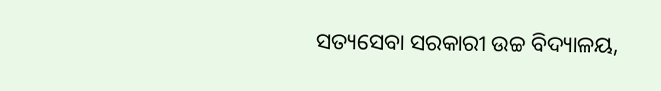ସତ୍ୟସେବା ସରକାରୀ ଉଚ୍ଚ ବିଦ୍ୟାଳୟ,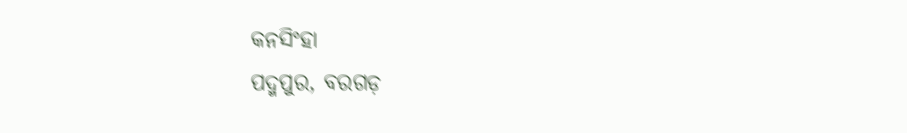କନସିଂହା
ପଦ୍ମପୁର, ବରଗଡ଼